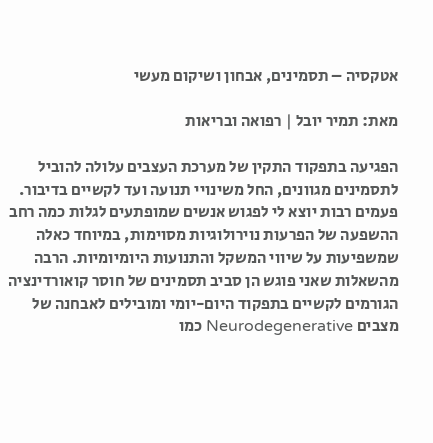אטקסיה – תסמינים, אבחון ושיקום מעשי

מאת: תמיר יובל | רפואה ובריאות

הפגיעה בתפקוד התקין של מערכת העצבים עלולה להוביל לתסמינים מגוונים, החל משינויי תנועה ועד לקשיים בדיבור. פעמים רבות יוצא לי לפגוש אנשים שמופתעים לגלות כמה רחב ההשפעה של הפרעות נוירולוגיות מסוימות, במיוחד כאלה שמשפיעות על שיווי המשקל והתנועות היומיומיות. הרבה מהשאלות שאני פוגש הן סביב תסמינים של חוסר קואורדינציה הגורמים לקשיים בתפקוד היום-יומי ומובילים לאבחנה של מצבים Neurodegenerative כמו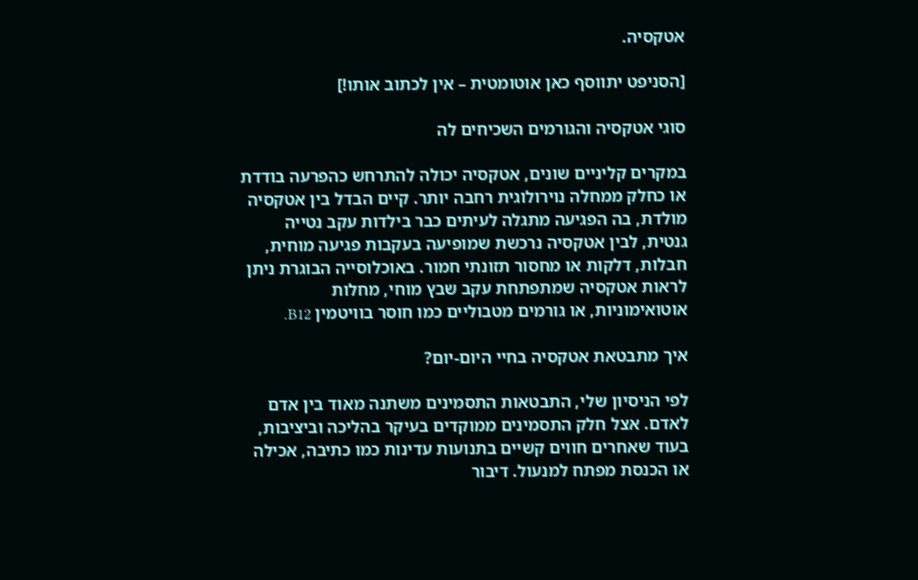אטקסיה.

[הסניפט יתווסף כאן אוטומטית – אין לכתוב אותו!]

סוגי אטקסיה והגורמים השכיחים לה

במקרים קליניים שונים, אטקסיה יכולה להתרחש כהפרעה בודדת או כחלק ממחלה נוירולוגית רחבה יותר. קיים הבדל בין אטקסיה מולדת, בה הפגיעה מתגלה לעיתים כבר בילדות עקב נטייה גנטית, לבין אטקסיה נרכשת שמופיעה בעקבות פגיעה מוחית, חבלות, דלקות או מחסור תזונתי חמור. באוכלוסייה הבוגרת ניתן לראות אטקסיה שמתפתחת עקב שבץ מוחי, מחלות אוטואימוניות, או גורמים מטבוליים כמו חוסר בוויטמין B12.

איך מתבטאת אטקסיה בחיי היום-יום?

לפי הניסיון שלי, התבטאות התסמינים משתנה מאוד בין אדם לאדם. אצל חלק התסמינים ממוקדים בעיקר בהליכה וביציבות, בעוד שאחרים חווים קשיים בתנועות עדינות כמו כתיבה, אכילה או הכנסת מפתח למנעול. דיבור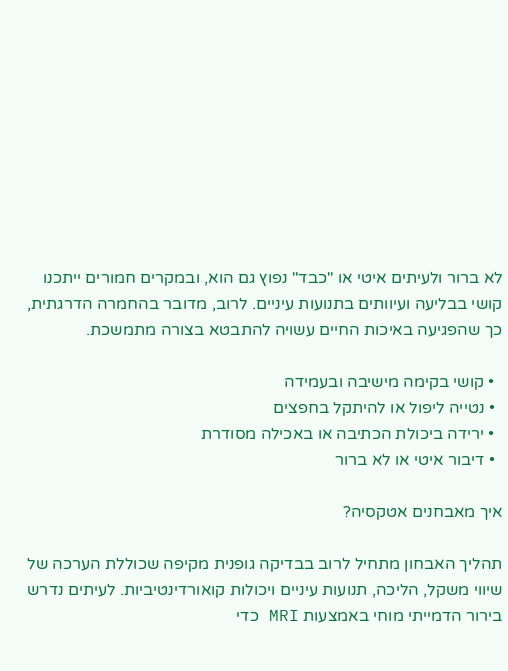לא ברור ולעיתים איטי או "כבד" נפוץ גם הוא, ובמקרים חמורים ייתכנו קושי בבליעה ועיוותים בתנועות עיניים. לרוב, מדובר בהחמרה הדרגתית, כך שהפגיעה באיכות החיים עשויה להתבטא בצורה מתמשכת.

  • קושי בקימה מישיבה ובעמידה
  • נטייה ליפול או להיתקל בחפצים
  • ירידה ביכולת הכתיבה או באכילה מסודרת
  • דיבור איטי או לא ברור

איך מאבחנים אטקסיה?

תהליך האבחון מתחיל לרוב בבדיקה גופנית מקיפה שכוללת הערכה של שיווי משקל, הליכה, תנועות עיניים ויכולות קואורדינטיביות. לעיתים נדרש בירור הדמייתי מוחי באמצעות MRI כדי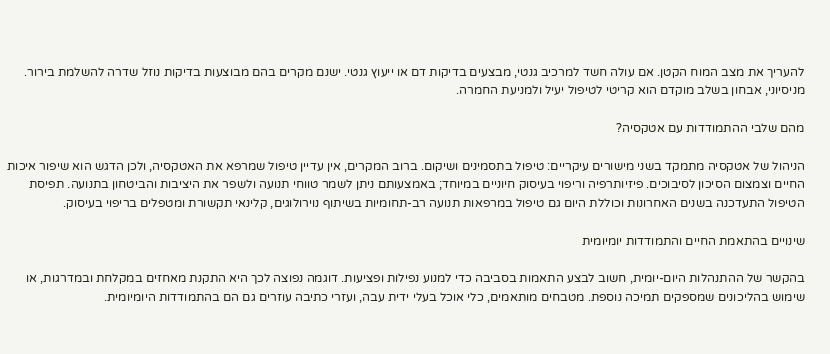להעריך את מצב המוח הקטן. אם עולה חשד למרכיב גנטי, מבצעים בדיקות דם או ייעוץ גנטי. ישנם מקרים בהם מבוצעות בדיקות נוזל שדרה להשלמת בירור. מניסיוני, אבחון בשלב מוקדם הוא קריטי לטיפול יעיל ולמניעת החמרה.

מהם שלבי ההתמודדות עם אטקסיה?

הניהול של אטקסיה מתמקד בשני מישורים עיקריים: טיפול בתסמינים ושיקום. ברוב המקרים, אין עדיין טיפול שמרפא את האטקסיה, ולכן הדגש הוא שיפור איכות החיים וצמצום הסיכון לסיבוכים. פיזיותרפיה וריפוי בעיסוק חיוניים במיוחד; באמצעותם ניתן לשמר טווחי תנועה ולשפר את היציבות והביטחון בתנועה. תפיסת הטיפול התעדכנה בשנים האחרונות וכוללת היום גם טיפול במרפאות תנועה רב-תחומיות בשיתוף נוירולוגים, קלינאי תקשורת ומטפלים בריפוי בעיסוק.

שינויים בהתאמת החיים והתמודדות יומיומית

בהקשר של ההתנהלות היום-יומית, חשוב לבצע התאמות בסביבה כדי למנוע נפילות ופציעות. דוגמה נפוצה לכך היא התקנת מאחזים במקלחת ובמדרגות, או שימוש בהליכונים שמספקים תמיכה נוספת. מטבחים מותאמים, כלי אוכל בעלי ידית עבה, ועזרי כתיבה עוזרים גם הם בהתמודדות היומיומית.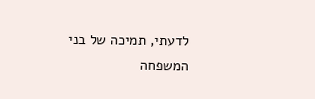לדעתי, תמיכה של בני המשפחה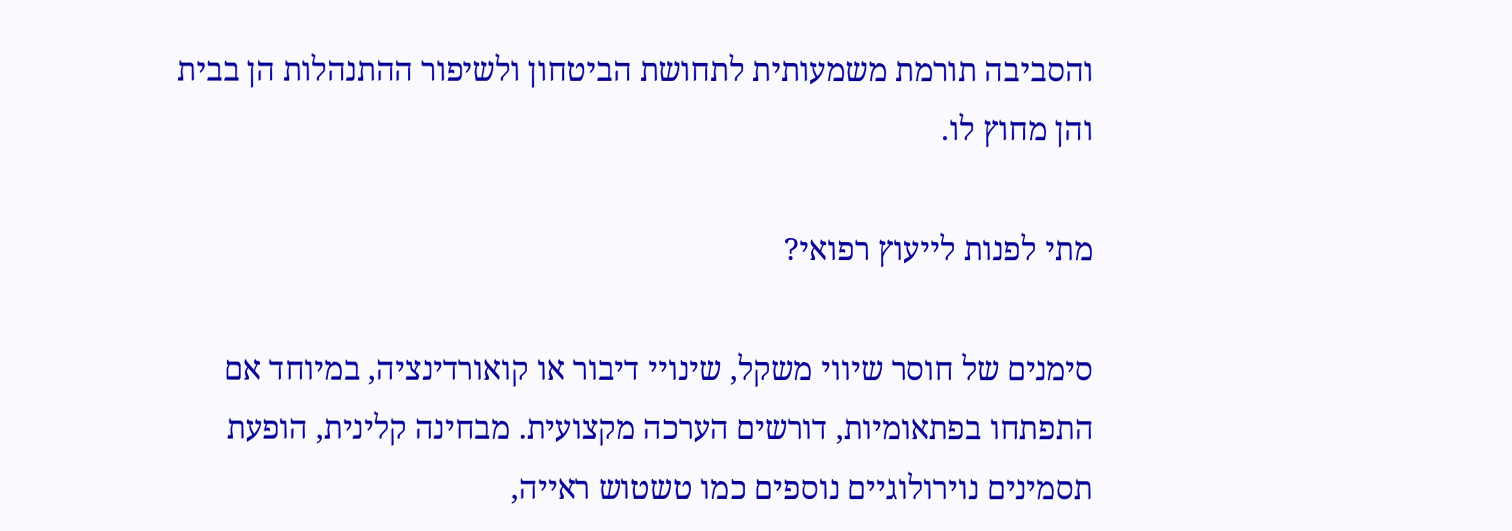והסביבה תורמת משמעותית לתחושת הביטחון ולשיפור ההתנהלות הן בבית והן מחוץ לו.

מתי לפנות לייעוץ רפואי?

סימנים של חוסר שיווי משקל, שינויי דיבור או קואורדינציה, במיוחד אם התפתחו בפתאומיות, דורשים הערכה מקצועית. מבחינה קלינית, הופעת תסמינים נוירולוגיים נוספים כמו טשטוש ראייה,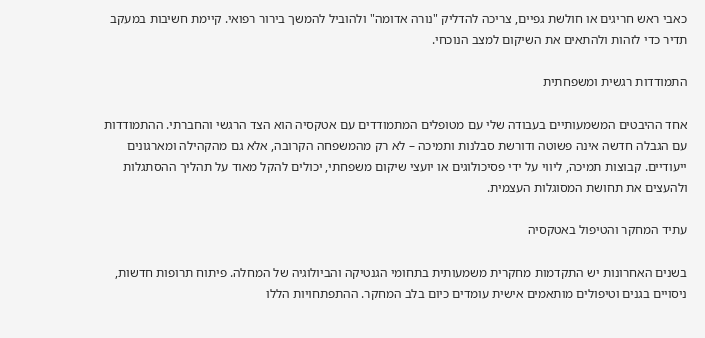כאבי ראש חריגים או חולשת גפיים, צריכה להדליק "נורה אדומה" ולהוביל להמשך בירור רפואי. קיימת חשיבות במעקב תדיר כדי לזהות ולהתאים את השיקום למצב הנוכחי.

התמודדות רגשית ומשפחתית

אחד ההיבטים המשמעותיים בעבודה שלי עם מטופלים המתמודדים עם אטקסיה הוא הצד הרגשי והחברתי. ההתמודדות עם הגבלה חדשה אינה פשוטה ודורשת סבלנות ותמיכה – לא רק מהמשפחה הקרובה, אלא גם מהקהילה ומארגונים ייעודיים. קבוצות תמיכה, ליווי על ידי פסיכולוגים או יועצי שיקום משפחתי, יכולים להקל מאוד על תהליך ההסתגלות ולהעצים את תחושת המסוגלות העצמית.

עתיד המחקר והטיפול באטקסיה

בשנים האחרונות יש התקדמות מחקרית משמעותית בתחומי הגנטיקה והביולוגיה של המחלה. פיתוח תרופות חדשות, ניסויים בגנים וטיפולים מותאמים אישית עומדים כיום בלב המחקר. ההתפתחויות הללו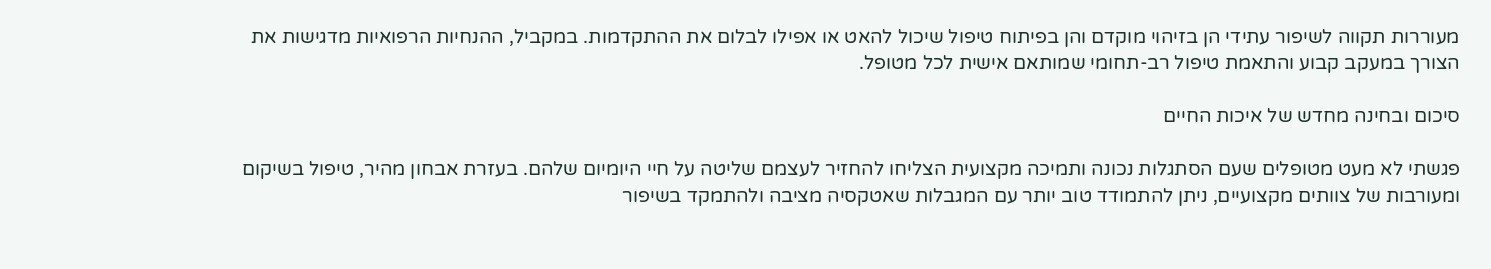מעוררות תקווה לשיפור עתידי הן בזיהוי מוקדם והן בפיתוח טיפול שיכול להאט או אפילו לבלום את ההתקדמות. במקביל, ההנחיות הרפואיות מדגישות את הצורך במעקב קבוע והתאמת טיפול רב-תחומי שמותאם אישית לכל מטופל.

סיכום ובחינה מחדש של איכות החיים

פגשתי לא מעט מטופלים שעם הסתגלות נכונה ותמיכה מקצועית הצליחו להחזיר לעצמם שליטה על חיי היומיום שלהם. בעזרת אבחון מהיר, טיפול בשיקום ומעורבות של צוותים מקצועיים, ניתן להתמודד טוב יותר עם המגבלות שאטקסיה מציבה ולהתמקד בשיפור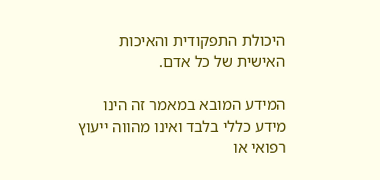היכולת התפקודית והאיכות האישית של כל אדם.

המידע המובא במאמר זה הינו מידע כללי בלבד ואינו מהווה ייעוץ רפואי או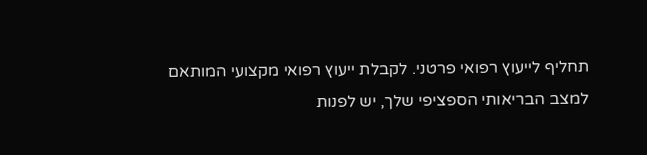תחליף לייעוץ רפואי פרטני. לקבלת ייעוץ רפואי מקצועי המותאם למצב הבריאותי הספציפי שלך, יש לפנות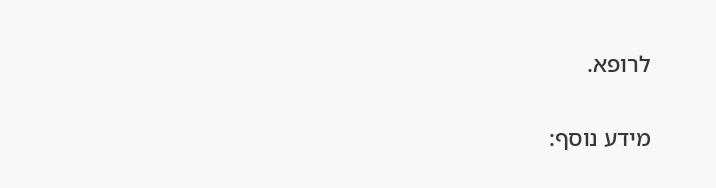לרופא.

מידע נוסף: